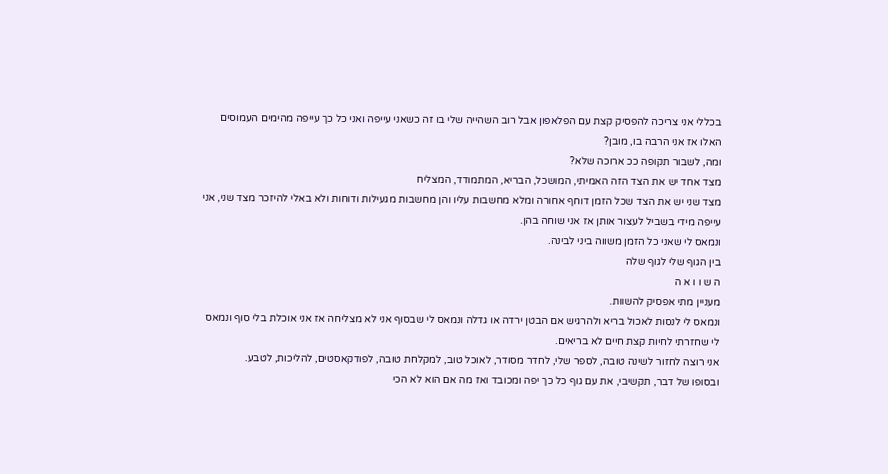בכללי אני צריכה להפסיק קצת עם הפלאפון אבל רוב השהייה שלי בו זה כשאני עייפה ואני כל כך עייפה מהימים העמוסים האלו אז אני הרבה בו, מובן?
ומה, לשבור תקופה ככ ארוכה שלא?
מצד אחד יש את הצד הזה האמיתי, המושכל, הבריא, המתמודד, המצליח
מצד שני יש את הצד שכל הזמן דוחף אחורה ומלא מחשבות עליו והן מחשבות מגעילות ודוחות ולא באלי להיזכר מצד שני, אני עייפה מידי בשביל לעצור אותן אז אני שוחה בהן.
ונמאס לי שאני כל הזמן משווה ביני לבינה.
בין הגוף שלי לגוף שלה
ה ש ו ו א ה
מעניין מתי אפסיק להשוות.
ונמאס לי לנסות לאכול בריא ולהרגיש אם הבטן ירדה או גדלה ונמאס לי שבסוף אני לא מצליחה אז אני אוכלת בלי סוף ונמאס לי שחזרתי לחיות קצת חיים לא בריאים.
אני רוצה לחזור לשינה טובה, לספר שלי, לחדר מסודר, לאוכל טוב, למקלחת טובה, לפודקאסטים, להליכות, לטבע.
ובסופו של דבר, תקשיבי, את עם גוף כל כך יפה ומכובד ואז מה אם הוא לא הכי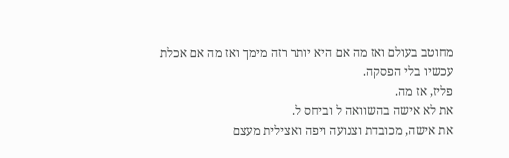מחוטב בעולם ואז מה אם היא יותר רזה מימך ואז מה אם אכלת עכשיו בלי הפסקה.
פליז, אז מה.
את לא אישה בהשוואה ל וביחס ל.
את אישה, מכובדת וצנועה ויפה ואצילית מעצם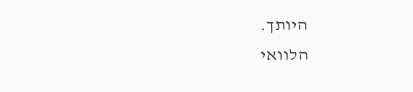היותך.
הלוואי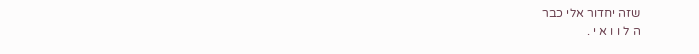שזה יחדור אלי כבר
ה ל ו ו א י .